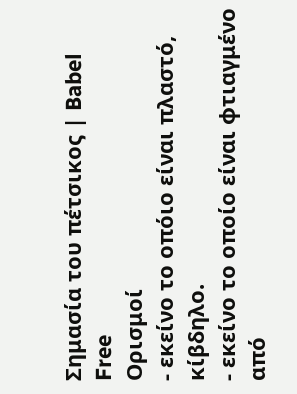Σημασία του πέτσικος | Babel Free
Ορισμοί
- εκείνο το οπόιο είναι πλαστό, κίβδηλο.
- εκείνο το οποίο είναι φτιαγμένο από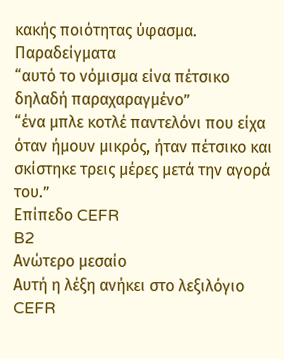κακής ποιότητας ύφασμα.
Παραδείγματα
“αυτό το νόμισμα είνα πέτσικο δηλαδή παραχαραγμένο”
“ένα μπλε κοτλέ παντελόνι που είχα όταν ήμουν μικρός, ήταν πέτσικο και σκίστηκε τρεις μέρες μετά την αγορά του.”
Επίπεδο CEFR
B2
Ανώτερο μεσαίο
Αυτή η λέξη ανήκει στο λεξιλόγιο CEFR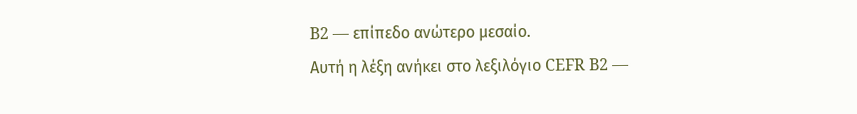B2 — επίπεδο ανώτερο μεσαίο.
Αυτή η λέξη ανήκει στο λεξιλόγιο CEFR B2 —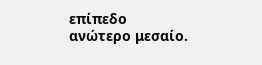επίπεδο ανώτερο μεσαίο.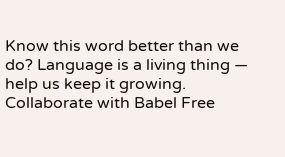Know this word better than we do? Language is a living thing — help us keep it growing. Collaborate with Babel Free